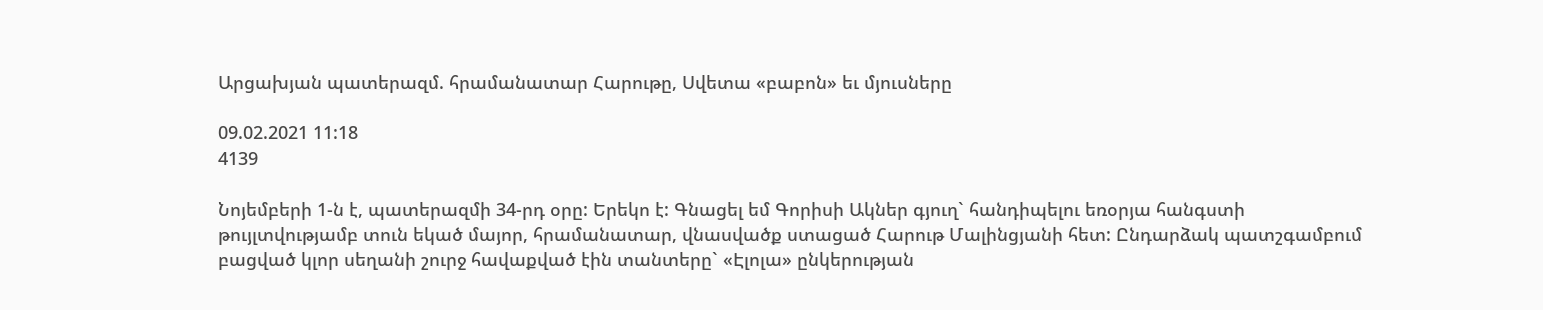Արցախյան պատերազմ. հրամանատար Հարութը, Սվետա «բաբոն» եւ մյուսները

09.02.2021 11:18
4139

Նոյեմբերի 1-ն է, պատերազմի 34-րդ օրը: Երեկո է: Գնացել եմ Գորիսի Ակներ գյուղ` հանդիպելու եռօրյա հանգստի թույլտվությամբ տուն եկած մայոր, հրամանատար, վնասվածք ստացած Հարութ Մալինցյանի հետ: Ընդարձակ պատշգամբում բացված կլոր սեղանի շուրջ հավաքված էին տանտերը` «Էլոլա» ընկերության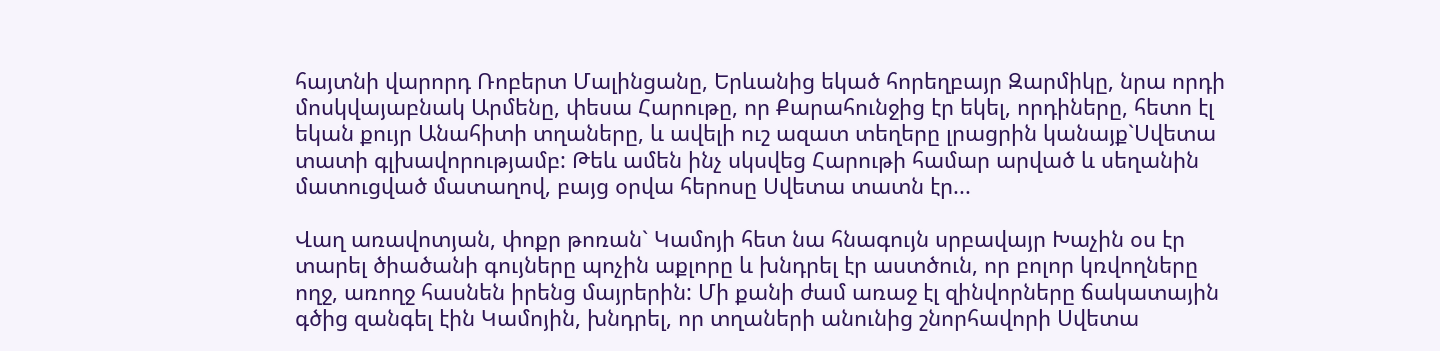հայտնի վարորդ Ռոբերտ Մալինցանը, Երևանից եկած հորեղբայր Զարմիկը, նրա որդի մոսկվայաբնակ Արմենը, փեսա Հարութը, որ Քարահունջից էր եկել, որդիները, հետո էլ եկան քույր Անահիտի տղաները, և ավելի ուշ ազատ տեղերը լրացրին կանայք`Սվետա տատի գլխավորությամբ: Թեև ամեն ինչ սկսվեց Հարութի համար արված և սեղանին մատուցված մատաղով, բայց օրվա հերոսը Սվետա տատն էր...

Վաղ առավոտյան, փոքր թոռան` Կամոյի հետ նա հնագույն սրբավայր Խաչին օս էր տարել ծիածանի գույները պոչին աքլորը և խնդրել էր աստծուն, որ բոլոր կռվողները  ողջ, առողջ հասնեն իրենց մայրերին: Մի քանի ժամ առաջ էլ զինվորները ճակատային գծից զանգել էին Կամոյին, խնդրել, որ տղաների անունից շնորհավորի Սվետա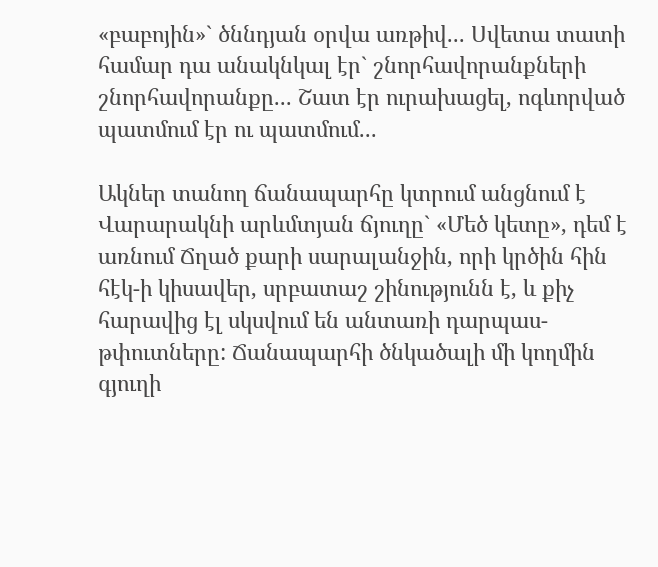«բաբոյին»` ծննդյան օրվա առթիվ... Սվետա տատի համար դա անակնկալ էր` շնորհավորանքների շնորհավորանքը... Շատ էր ուրախացել, ոգևորված պատմում էր ու պատմում...

Ակներ տանող ճանապարհը կտրում անցնում է Վարարակնի արևմտյան ճյուղը` «Մեծ կետը», դեմ է առնում Ճղած քարի սարալանջին, որի կրծին հին հէկ-ի կիսավեր, սրբատաշ շինությունն է, և քիչ հարավից էլ սկսվում են անտառի դարպաս-թփուտները: Ճանապարհի ծնկածալի մի կողմին գյուղի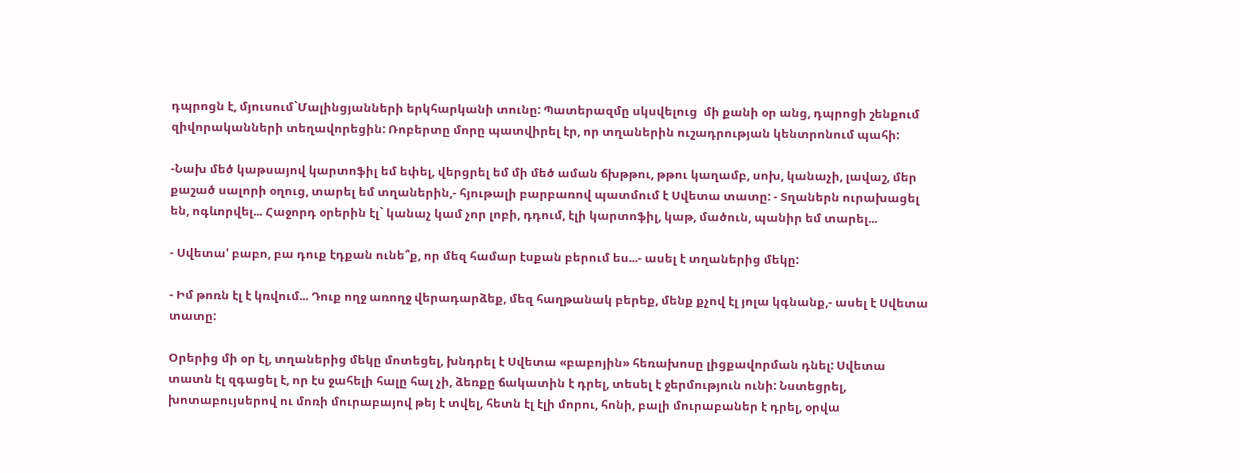դպրոցն է, մյուսում`Մալինցյանների երկհարկանի տունը: Պատերազմը սկսվելուց  մի քանի օր անց, դպրոցի շենքում զիվորականների տեղավորեցին: Ռոբերտը մորը պատվիրել էր, որ տղաներին ուշադրության կենտրոնում պահի:

-Նախ մեծ կաթսայով կարտոֆիլ եմ եփել, վերցրել եմ մի մեծ աման ճխթթու, թթու կաղամբ, սոխ, կանաչի, լավաշ, մեր քաշած սալորի օղուց, տարել եմ տղաներին,- հյութալի բարբառով պատմում է Սվետա տատը: - Տղաներն ուրախացել են, ոգևորվել... Հաջորդ օրերին էլ` կանաչ կամ չոր լոբի, դդում, էլի կարտոֆիլ, կաթ, մածուն, պանիր եմ տարել...

- Սվետա' բաբո, բա դուք էդքան ունե՞ք, որ մեզ համար էսքան բերում ես...- ասել է տղաներից մեկը:

- Իմ թոռն էլ է կռվում... Դուք ողջ առողջ վերադարձեք, մեզ հաղթանակ բերեք, մենք քչով էլ յոլա կգնանք,- ասել է Սվետա տատը:

Օրերից մի օր էլ, տղաներից մեկը մոտեցել, խնդրել է Սվետա «բաբոյին» հեռախոսը լիցքավորման դնել: Սվետա տատն էլ զգացել է, որ էս ջահելի հալը հալ չի, ձեռքը ճակատին է դրել, տեսել է ջերմություն ունի: Նստեցրել, խոտաբույսերով ու մոռի մուրաբայով թեյ է տվել, հետն էլ էլի մորու, հոնի, բալի մուրաբաներ է դրել, օրվա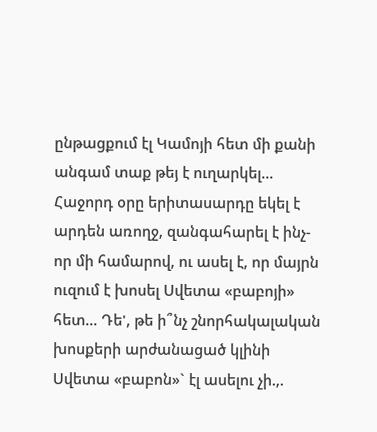ընթացքում էլ Կամոյի հետ մի քանի անգամ տաք թեյ է ուղարկել... Հաջորդ օրը երիտասարդը եկել է արդեն առողջ, զանգահարել է ինչ-որ մի համարով, ու ասել է, որ մայրն ուզում է խոսել Սվետա «բաբոյի» հետ... Դե', թե ի՞նչ շնորհակալական խոսքերի արժանացած կլինի Սվետա «բաբոն»` էլ ասելու չի.,.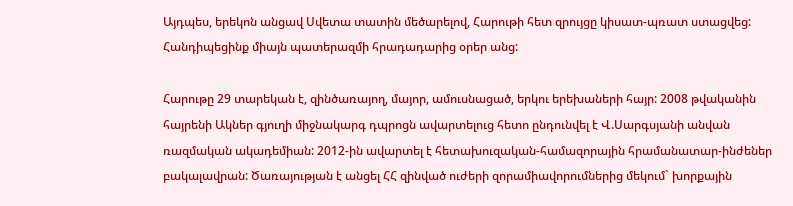Այդպես, երեկոն անցավ Սվետա տատին մեծարելով, Հարութի հետ զրույցը կիսատ-պռատ ստացվեց: Հանդիպեցինք միայն պատերազմի հրադադարից օրեր անց:

Հարութը 29 տարեկան է, զինծառայող, մայոր, ամուսնացած, երկու երեխաների հայր: 2008 թվականին հայրենի Ակներ գյուղի միջնակարգ դպրոցն ավարտելուց հետո ընդունվել է Վ.Սարգսյանի անվան ռազմական ակադեմիան: 2012-ին ավարտել է հետախուզական-համազորային հրամանատար-ինժեներ բակալավրան: Ծառայության է անցել ՀՀ զինված ուժերի զորամիավորումներից մեկում` խորքային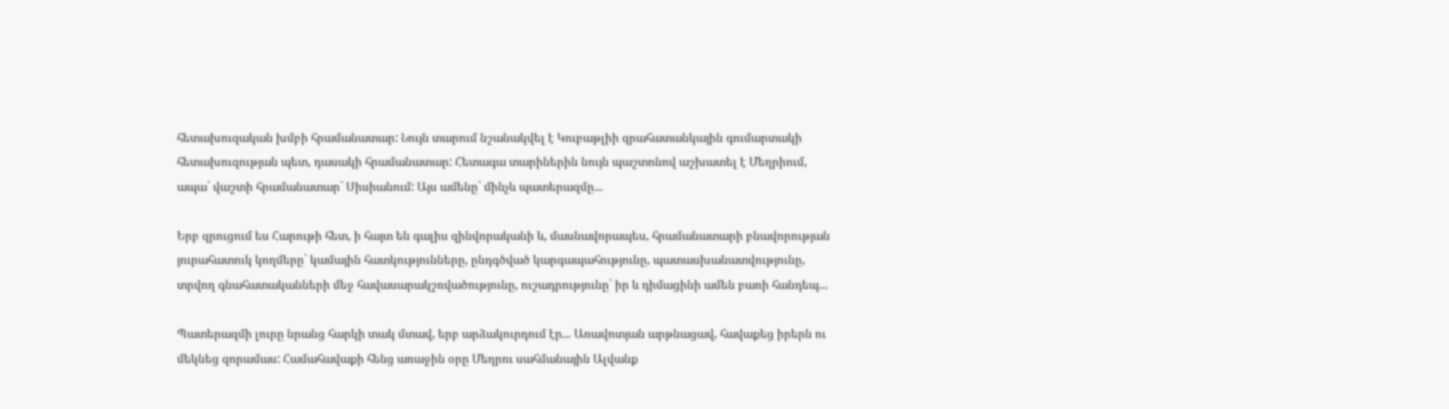հետախուզական խմբի հրամանատար: Նույն տարում նշանակվել է Կուբաթլիի զրահատանկային գումարտակի հետախուզության պետ, դասակի հրամանատար: Հետագա տարիներին նույն պաշտոնով աշխատել է Մեղրիում, ապա` վաշտի հրամանատար` Սիսիանում: Այս ամենը` մինչև պատերազմը...

Երբ զրուցում ես Հարութի հետ, ի հայտ են գալիս զինվորականի և, մասնավորապես, հրամանատարի բնավորության յուրահատուկ կողմերը` կամային հատկությունները, ընդգծված կարգապահությունը, պատասխանատվությունը, տրվող գնահատականների մեջ հավասարակշռվածությունը, ուշադրությունը` իր և դիմացինի ամեն բառի հանդեպ...

Պատերազմի լուրը նրանց հարկի տակ մտավ, երբ արձակուրդում էր... Առավոտյան արթնացավ, հավաքեց իրերն ու մեկնեց զորամաս: Համահավաքի հենց առաջին օրը Մեղրու սահմանային Ալվանք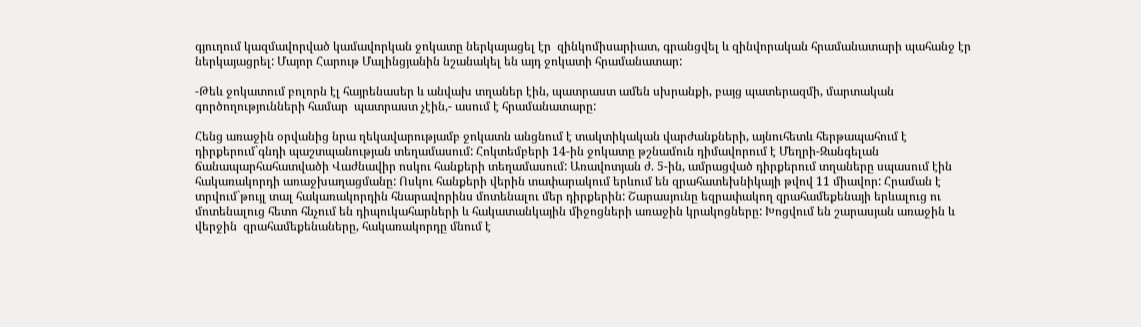գյուղում կազմավորված կամավորկան ջոկատը ներկայացել էր  զինկոմիսարիատ, գրանցվել և զինվորական հրամանատարի պահանջ էր ներկայացրել: Մայոր Հարութ Մալինցյանին նշանակել են այդ ջոկատի հրամանատար:

-Թեև ջոկատում բոլորն էլ հայրենասեր և անվախ տղաներ էին, պատրաստ ամեն սխրանքի, բայց պատերազմի, մարտական գործողությունների համար  պատրաստ չէին,- ասում է հրամանատարը:

Հենց առաջին օրվանից նրա ղեկավարությամբ ջոկատն անցնում է տակտիկական վարժանքների, այնուհետև հերթապահում է դիրքերում`գնդի պաշտպանության տեղամասում: Հոկտեմբերի 14-ին ջոկատը թշնամուն դիմավորում է Մեղրի-Զանգելան ճանապարհահատվածի Վաժնավիր ոսկու հանքերի տեղամասում: Առավոտյան ժ. 5-ին, ամրացված դիրքերում տղաները սպասում էին հակառակորդի առաջխաղացմանը: Ոսկու հանքերի վերին տափարակում երևում են զրահատեխնիկայի թվով 11 միավոր: Հրաման է տրվում`թույլ տալ հակառակորդին հնարավորինս մոտենալու մեր դիրքերին: Շարասյունը եզրափակող զրահամեքենայի երևալուց ու մոտենալուց հետո հնչում են դիպուկահարների և հակատանկային միջոցների առաջին կրակոցները: Խոցվում են շարասյան առաջին և վերջին  զրահամեքենաները, հակառակորդը մնում է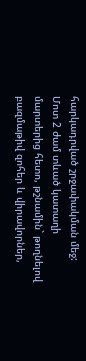հարկադրված շրջափակման մեջ: Մոտ 2 ժամ տևած կատաղի մարտերից հետո, թշնամին` թողնելով բազմաթիվ զոհեր և վիրավորներ,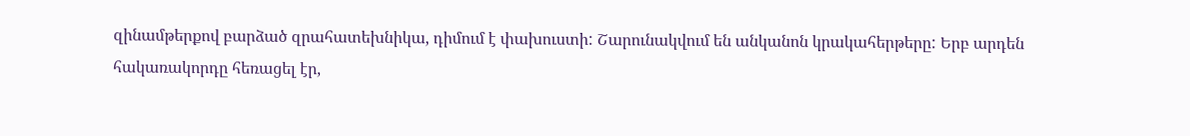զինամթերքով բարձած զրահատեխնիկա, դիմում է փախուստի: Շարունակվում են անկանոն կրակահերթերը: Երբ արդեն հակառակորդը հեռացել էր,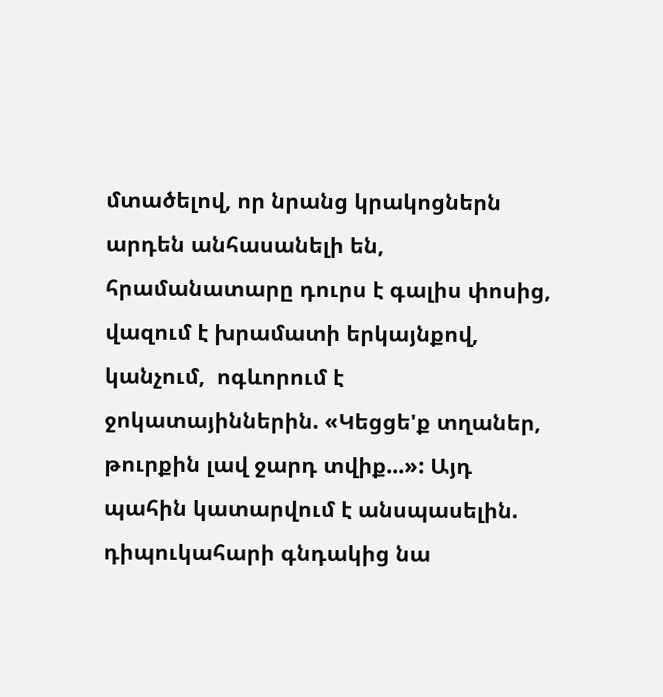մտածելով, որ նրանց կրակոցներն արդեն անհասանելի են, հրամանատարը դուրս է գալիս փոսից, վազում է խրամատի երկայնքով, կանչում,  ոգևորում է ջոկատայիններին. «Կեցցե'ք տղաներ, թուրքին լավ ջարդ տվիք...»: Այդ պահին կատարվում է անսպասելին. դիպուկահարի գնդակից նա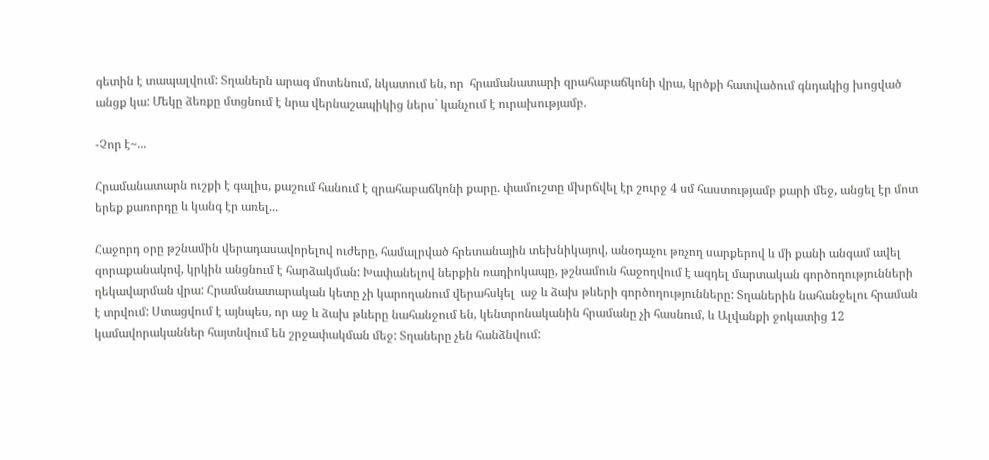գետին է տապալվում: Տղաներն արագ մոտենում, նկատում են, որ  հրամանատարի զրահաբաճկոնի վրա, կրծքի հատվածում գնդակից խոցված անցք կա: Մեկը ձեռքը մտցնում է նրա վերնաշապիկից ներս` կանչում է ուրախությամբ.

-Չոր է~...

Հրամանատարն ուշքի է գալիս, քաշում հանում է զրահաբաճկոնի քարը. փամուշտը մխրճվել էր շուրջ 4 սմ հաստությամբ քարի մեջ, անցել էր մոտ երեք քառորդը և կանգ էր առել...

Հաջորդ օրը թշնամին վերադասավորելով ուժերը, համալրված հրետանային տեխնիկայով, անօդաչու թռչող սարքերով և մի քանի անգամ ավել զորաքանակով, կրկին անցնում է հարձակման: Խափանելով ներքին ռադիոկապը, թշնամուն հաջողվում է ազդել մարտական գործողությունների ղեկավարման վրա: Հրամանատարական կետը չի կարողանում վերահսկել  աջ և ձախ թևերի գործողությունները: Տղաներին նահանջելու հրաման է տրվում: Ստացվում է այնպես, որ աջ և ձախ թևերը նահանջում են, կենտրոնականին հրամանը չի հասնում, և Ալվանքի ջոկատից 12 կամավորականներ հայտնվում են շրջափակման մեջ: Տղաները չեն հանձնվում: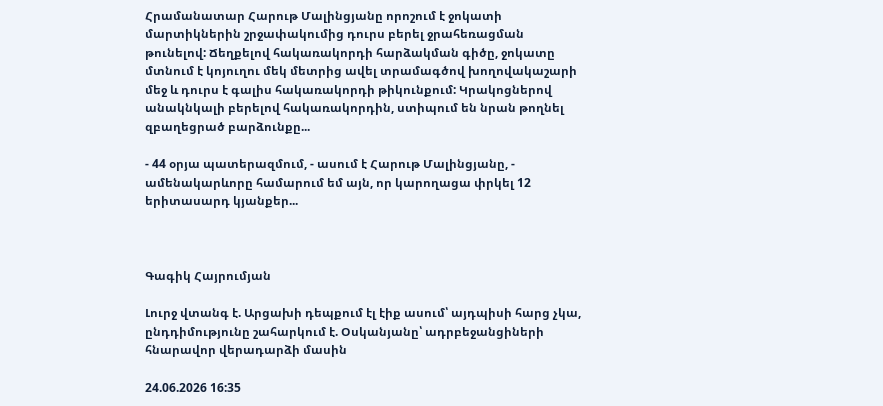Հրամանատար Հարութ Մալինցյանը որոշում է ջոկատի մարտիկներին շրջափակումից դուրս բերել ջրահեռացման թունելով: Ճեղքելով հակառակորդի հարձակման գիծը, ջոկատը մտնում է կոյուղու մեկ մետրից ավել տրամագծով խողովակաշարի մեջ և դուրս է գալիս հակառակորդի թիկունքում: Կրակոցներով անակնկալի բերելով հակառակորդին, ստիպում են նրան թողնել զբաղեցրած բարձունքը...

- 44 օրյա պատերազմում, - ասում է Հարութ Մալինցյանը, - ամենակարևորը համարում եմ այն, որ կարողացա փրկել 12 երիտասարդ կյանքեր...



Գագիկ Հայրումյան

Լուրջ վտանգ է. Արցախի դեպքում էլ էիք ասում՝ այդպիսի հարց չկա, ընդդիմությունը շահարկում է. Օսկանյանը՝ ադրբեջանցիների հնարավոր վերադարձի մասին

24.06.2026 16:35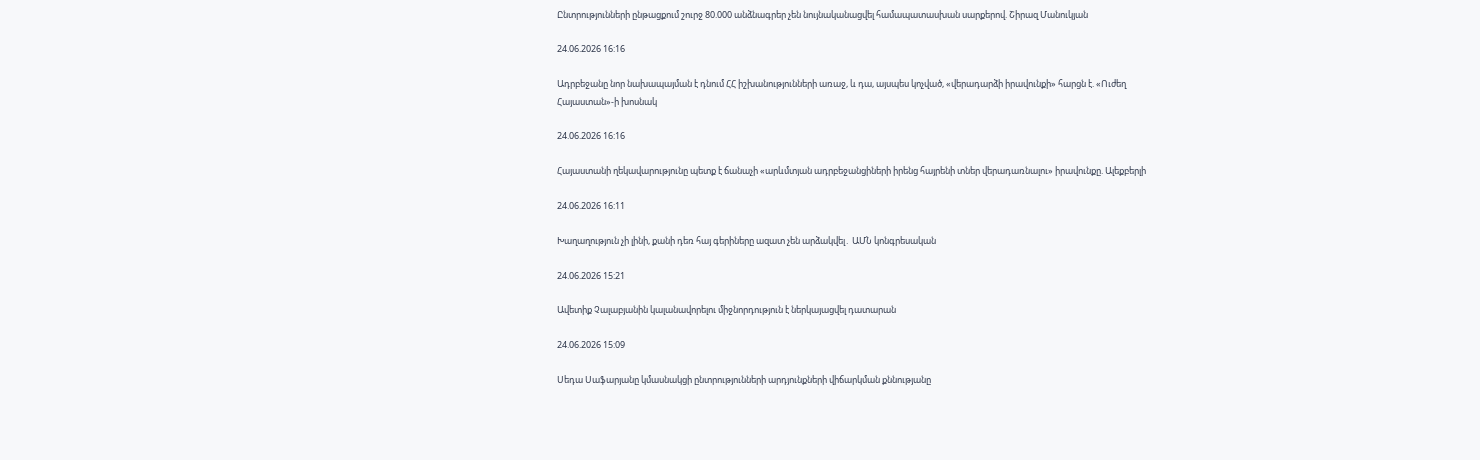Ընտրությունների ընթացքում շուրջ 80.000 անձնագրեր չեն նույնականացվել համապատասխան սարքերով. Շիրազ Մանուկյան

24.06.2026 16:16

Ադրբեջանը նոր նախապայման է դնում ՀՀ իշխանությունների առաջ, և դա, այսպես կոչված, «վերադարձի իրավունքի» հարցն է. «Ուժեղ Հայաստան»-ի խոսնակ

24.06.2026 16:16

Հայաստանի ղեկավարությունը պետք է ճանաչի «արևմտյան ադրբեջանցիների իրենց հայրենի տներ վերադառնալու» իրավունքը. Ալեքբերլի

24.06.2026 16:11

Խաղաղություն չի լինի, քանի դեռ հայ գերիները ազատ չեն արձակվել․ ԱՄՆ կոնգրեսական

24.06.2026 15:21

Ավետիք Չալաբյանին կալանավորելու միջնորդություն է ներկայացվել դատարան

24.06.2026 15:09

Սեդա Սաֆարյանը կմասնակցի ընտրությունների արդյունքների վիճարկման քննությանը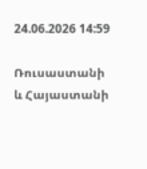24.06.2026 14:59

Ռուսաստանի և Հայաստանի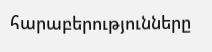հարաբերությունները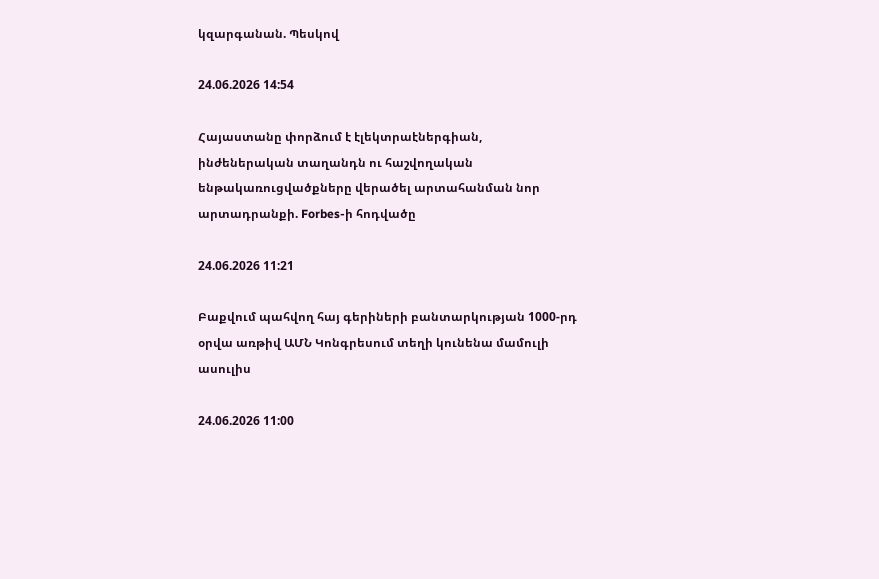կզարգանան. Պեսկով

24.06.2026 14:54

Հայաստանը փորձում է էլեկտրաէներգիան, ինժեներական տաղանդն ու հաշվողական ենթակառուցվածքները վերածել արտահանման նոր արտադրանքի. Forbes-ի հոդվածը

24.06.2026 11:21

Բաքվում պահվող հայ գերիների բանտարկության 1000-րդ օրվա առթիվ ԱՄՆ Կոնգրեսում տեղի կունենա մամուլի ասուլիս

24.06.2026 11:00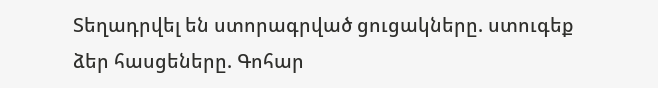Տեղադրվել են ստորագրված ցուցակները. ստուգեք ձեր հասցեները. Գոհար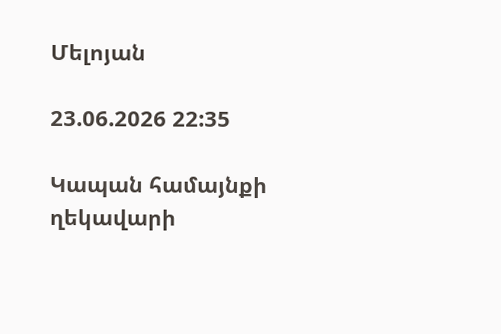Մելոյան

23.06.2026 22:35

Կապան համայնքի ղեկավարի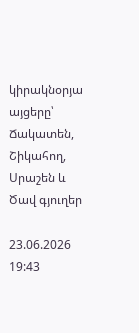կիրակնօրյա այցերը՝ Ճակատեն, Շիկահող, Սրաշեն և Ծավ գյուղեր

23.06.2026 19:43